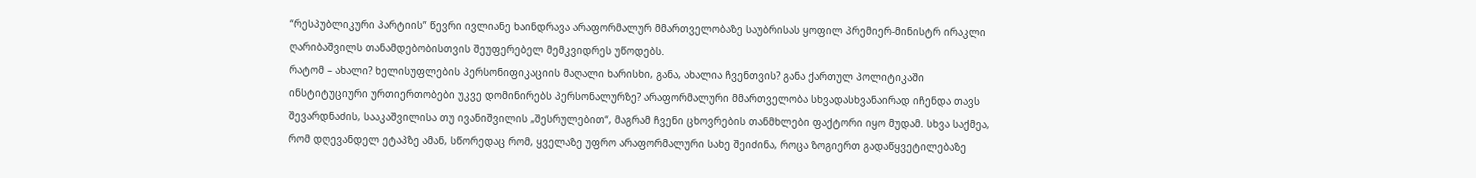“რესპუბლიკური პარტიის” წევრი ივლიანე ხაინდრავა არაფორმალურ მმართველობაზე საუბრისას ყოფილ პრემიერ-მინისტრ ირაკლი ღარიბაშვილს თანამდებობისთვის შეუფერებელ მემკვიდრეს უწოდებს.
რატომ – ახალი? ხელისუფლების პერსონიფიკაციის მაღალი ხარისხი, განა, ახალია ჩვენთვის? განა ქართულ პოლიტიკაში ინსტიტუციური ურთიერთობები უკვე დომინირებს პერსონალურზე? არაფორმალური მმართველობა სხვადასხვანაირად იჩენდა თავს შევარდნაძის, სააკაშვილისა თუ ივანიშვილის „შესრულებით“, მაგრამ ჩვენი ცხოვრების თანმხლები ფაქტორი იყო მუდამ. სხვა საქმეა, რომ დღევანდელ ეტაპზე ამან, სწორედაც რომ, ყველაზე უფრო არაფორმალური სახე შეიძინა, როცა ზოგიერთ გადაწყვეტილებაზე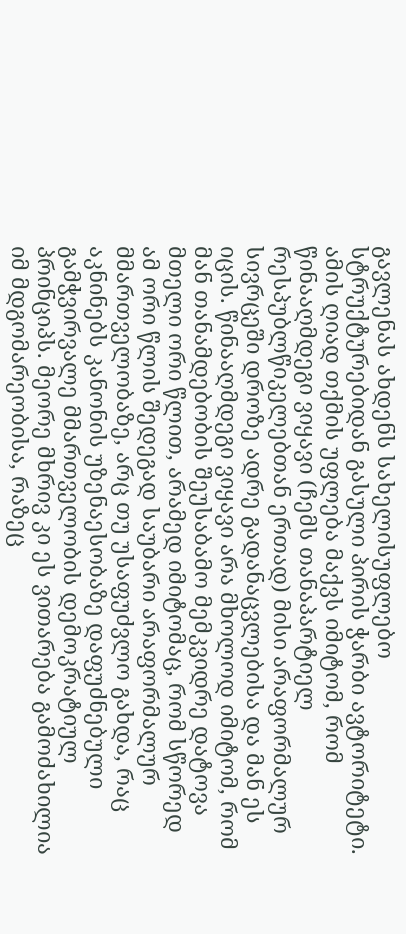გავლენას ახდენს სახელისუფლებო სტრუქტურებიდან გასული პირის ჭარბი ავტორიტეტი. ამის ღიად თქმის უფლება მაქვს იმიტომ, რომ წინააღმდეგი ვიყავი (ჩემს თანაპარტიელ რესპუბლწიკელებთან ერთად) მისი არაფორმალურ სივრცეში დროზე ადრე გადანაცვლებისა და მან ეს იცის. წინააღმდეგი ვიყავი არა მხოლოდ იმიტომ, რომ მან თანამდებობის შეუსაბამო მემკვიდრე დატოვა მთელი ორი წლით, არამედ იმიტომაც, რომ სწორედ ამ ორი წლის შედეგად საუბარი არაფორმალურ მმართველობაზე, არც თუ უსაფუძვლო გახდა, რაც აკნინებს კანონის უზენაესობაზე დაფუძნებული გამჭვირვალე მმართველობის დემოკრატიულ პრინციპს. მეორე მხრივ კი ეს ვითარება გამოძახილია იმ მდგომარეობისა, რაზეც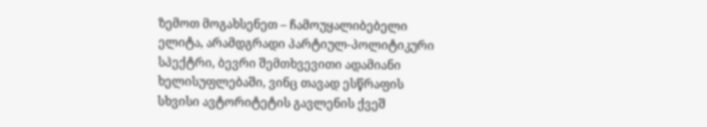ზემოთ მოგახსენეთ – ჩამოუყალიბებელი ელიტა, არამდგრადი პარტიულ-პოლიტიკური სპექტრი, ბევრი შემთხვევითი ადამიანი ხელისუფლებაში, ვინც თავად ესწრაფის სხვისი ავტორიტეტის გავლენის ქვეშ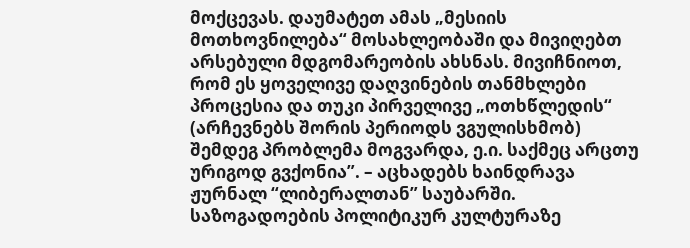მოქცევას. დაუმატეთ ამას „მესიის მოთხოვნილება“ მოსახლეობაში და მივიღებთ არსებული მდგომარეობის ახსნას. მივიჩნიოთ, რომ ეს ყოველივე დაღვინების თანმხლები პროცესია და თუკი პირველივე „ოთხწლედის“ (არჩევნებს შორის პერიოდს ვგულისხმობ) შემდეგ პრობლემა მოგვარდა, ე.ი. საქმეც არცთუ ურიგოდ გვქონია”. – აცხადებს ხაინდრავა ჟურნალ “ლიბერალთან” საუბარში.
საზოგადოების პოლიტიკურ კულტურაზე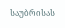საუბრისას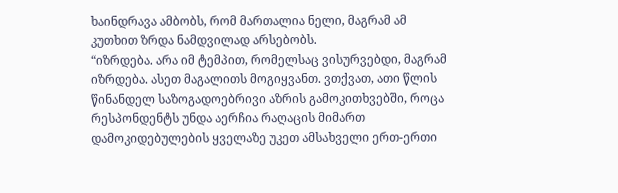ხაინდრავა ამბობს, რომ მართალია ნელი, მაგრამ ამ კუთხით ზრდა ნამდვილად არსებობს.
“იზრდება. არა იმ ტემპით, რომელსაც ვისურვებდი, მაგრამ იზრდება. ასეთ მაგალითს მოგიყვანთ. ვთქვათ, ათი წლის წინანდელ საზოგადოებრივი აზრის გამოკითხვებში, როცა რესპონდენტს უნდა აერჩია რაღაცის მიმართ დამოკიდებულების ყველაზე უკეთ ამსახველი ერთ-ერთი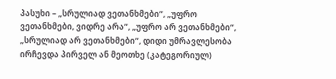პასუხი – „სრულიად ვეთანხმები“, „უფრო ვეთანხმები, ვიდრე არა“, „უფრო არ ვეთანხმები“, „სრულიად არ ვეთანხმები“, დიდი უმრავლესობა ირჩევდა პირველ ან მეოთხე (კატეგორიულ)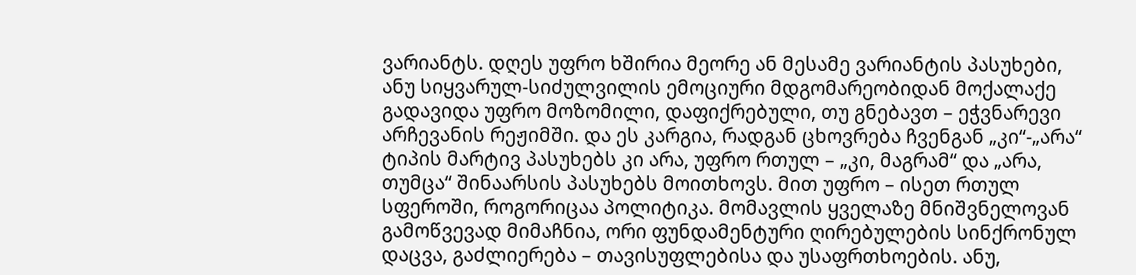ვარიანტს. დღეს უფრო ხშირია მეორე ან მესამე ვარიანტის პასუხები, ანუ სიყვარულ-სიძულვილის ემოციური მდგომარეობიდან მოქალაქე გადავიდა უფრო მოზომილი, დაფიქრებული, თუ გნებავთ – ეჭვნარევი არჩევანის რეჟიმში. და ეს კარგია, რადგან ცხოვრება ჩვენგან „კი“-„არა“ ტიპის მარტივ პასუხებს კი არა, უფრო რთულ – „კი, მაგრამ“ და „არა, თუმცა“ შინაარსის პასუხებს მოითხოვს. მით უფრო – ისეთ რთულ სფეროში, როგორიცაა პოლიტიკა. მომავლის ყველაზე მნიშვნელოვან გამოწვევად მიმაჩნია, ორი ფუნდამენტური ღირებულების სინქრონულ დაცვა, გაძლიერება – თავისუფლებისა და უსაფრთხოების. ანუ,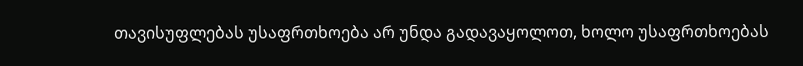თავისუფლებას უსაფრთხოება არ უნდა გადავაყოლოთ, ხოლო უსაფრთხოებას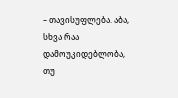– თავისუფლება. აბა, სხვა რაა დამოუკიდებლობა, თუ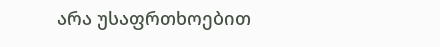არა უსაფრთხოებით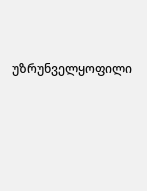უზრუნველყოფილი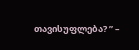თავისუფლება? ” –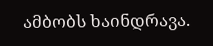ამბობს ხაინდრავა.